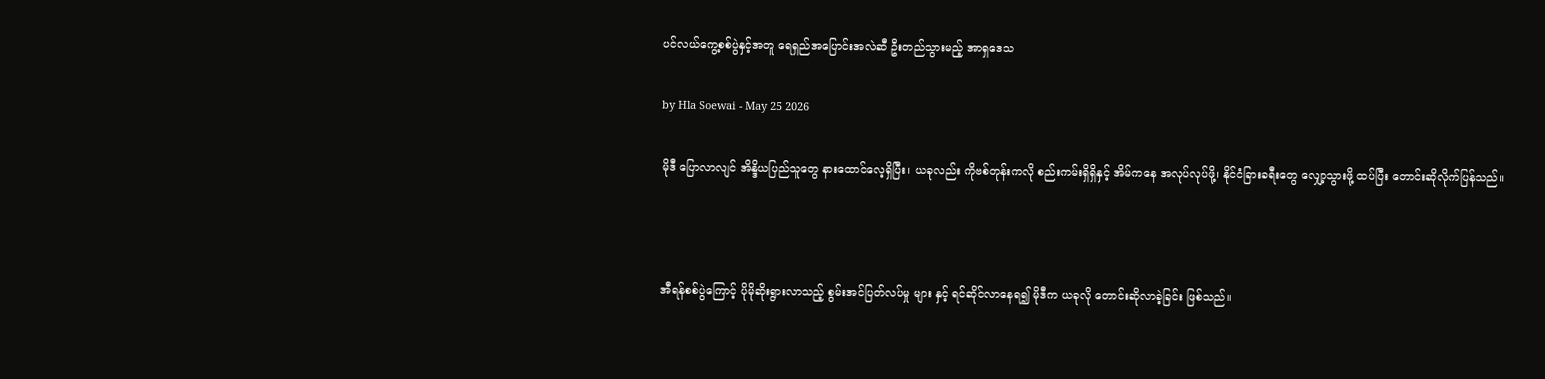ပင်လယ်ကွေ့စစ်ပွဲနှင့်အတူ ရေရှည်အပြောင်းအလဲဆီ ဦးတည်သွားမည့် အာရှဒေသ

by Hla Soewai - May 25 2026

မိုဒီ ပြောလာလျင် အိန္ဒိယပြည်သူတွေ နားထောင်လေ့ရှိပြီး၊ ယခုလည်း ကိုဗစ်တုန်းကလို စည်းကမ်းရှိရှိနှင့် အိမ်ကနေ အလုပ်လုပ်ဖို့၊ နိုင်ငံခြားခရီးတွေ လျှော့သွားဖို့ ထပ်ပြီး တောင်းဆိုလိုက်ပြန်သည်။



အီရန်စစ်ပွဲကြောင့် ပိုမိုဆိုးရွားလာသည့် စွမ်းအင်ပြတ်လပ်မှု များ နှင့် ရင်ဆိုင်လာနေရ၍ မိုဒီက ယခုလို တောင်းဆိုလာခဲ့ခြင်း ဖြစ်သည်။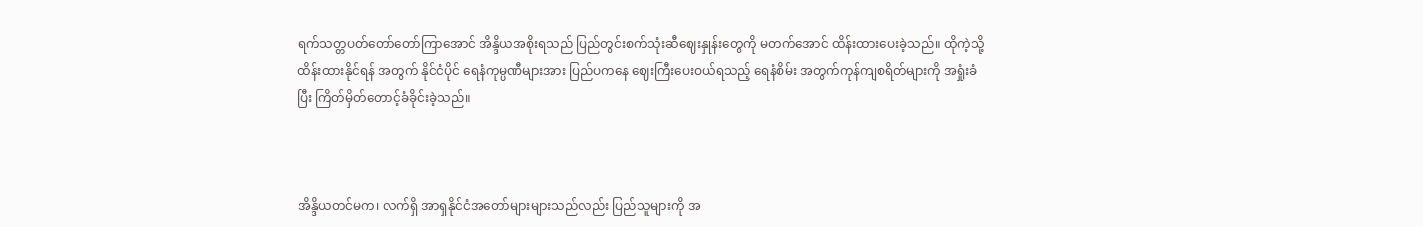ရက်သတ္တပတ်တော်တော်ကြာအောင် အိန္ဒိယအစိုးရသည် ပြည်တွင်းစက်သုံးဆီဈေးနှုန်းတွေကို မတက်အောင် ထိန်းထားပေးခဲ့သည်။ ထိုကဲ့သို့ ထိန်းထားနိုင်ရန် အတွက် နိုင်ငံပိုင် ရေနံကုမ္ပဏီများအား ပြည်ပကနေ ဈေးကြီးပေးဝယ်ရသည့် ရေနံစိမ်း အတွက်ကုန်ကျစရိတ်များကို အရှုံးခံပြီး ကြိတ်မှိတ်တောင့်ခံခိုင်းခဲ့သည်။



အိန္ဒိယတင်မက၊ လက်ရှိ အာရှနိုင်ငံအတော်များများသည်လည်း ပြည်သူများကို အ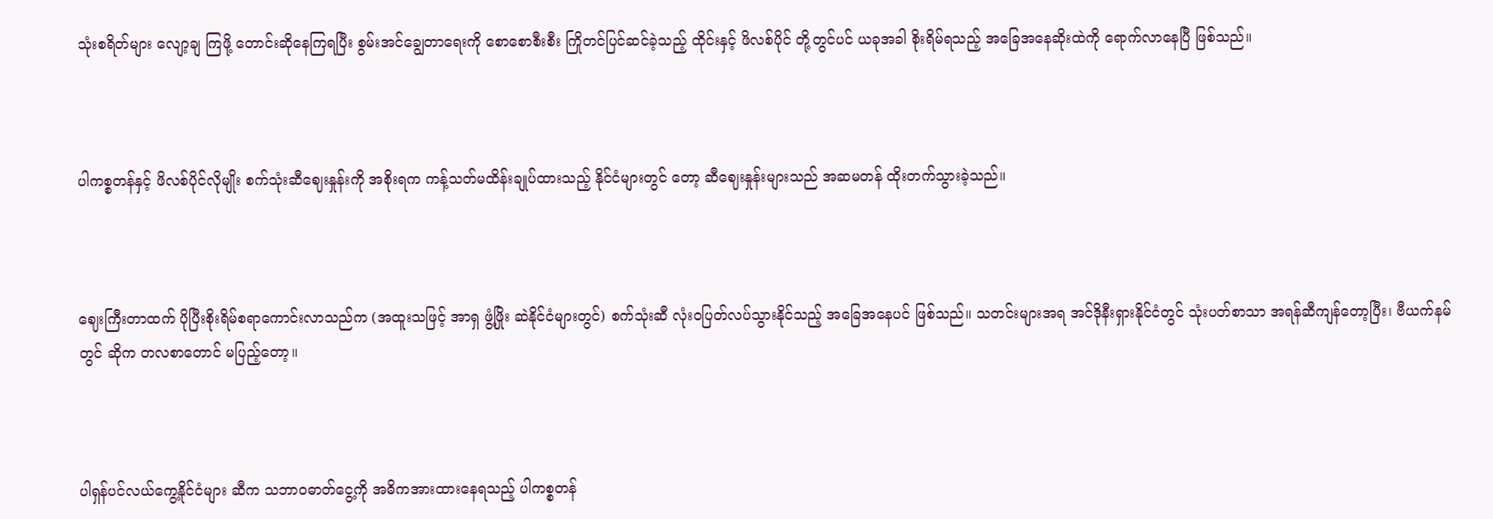သုံးစရိတ်များ လျော့ချ ကြဖို့ တောင်းဆိုနေကြရပြီး စွမ်းအင်ချွေတာရေးကို စောစောစီးစီး ကြိုတင်ပြင်ဆင်ခဲ့သည့် ထိုင်းနှင့် ဖိလစ်ပိုင် တို့တွင်ပင် ယခုအခါ စိုးရိမ်ရသည့် အခြေအနေဆိုးထဲကို ရောက်လာနေပြီ ဖြစ်သည်။



ပါကစ္စတန်နှင့် ဖိလစ်ပိုင်လိုမျိုး စက်သုံးဆီဈေးနှုန်းကို အစိုးရက ကန့်သတ်မထိန်းချုပ်ထားသည့် နိုင်ငံများတွင် တော့ ဆီဈေးနှုန်းများသည် အဆမတန် ထိုးတက်သွားခဲ့သည်။



ဈေးကြီးတာထက် ပိုပြီးစိုးရိမ်စရာကောင်းလာသည်က (အထူးသဖြင့် အာရှ ဖွံ့ဖြိုး ဆဲနိုင်ငံများတွင်) စက်သုံးဆီ လုံးဝပြတ်လပ်သွားနိုင်သည့် အခြေအနေပင် ဖြစ်သည်။ သတင်းများအရ အင်ဒိုနီးရှားနိုင်ငံတွင် သုံးပတ်စာသာ အရန်ဆီကျန်တော့ပြီး၊ ဗီယက်နမ် တွင် ဆိုက တလစာတောင် မပြည့်တော့။



ပါရှန်ပင်လယ်ကွေ့နိုင်ငံများ ဆီက သဘာဝဓာတ်ငွေ့ကို အဓိကအားထားနေရသည့် ပါကစ္စတန်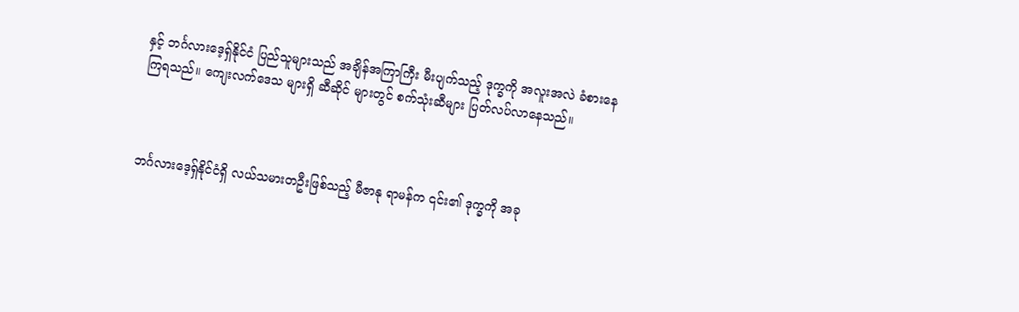နှင့် ဘင်္ဂလားဒေ့ရှ်နိုင်ငံ ပြည်သူများသည် အချိန်အကြာကြီး မီးပျက်သည့် ဒုက္ခကို အလူးအလဲ ခံစားနေကြရသည်။ ကျေးလက်ဒေသ များရှိ ဆီဆိုင် များတွင် စက်သုံးဆီများ ပြတ်လပ်လာနေသည်။



ဘင်္ဂလားဒေ့ရှ်နိုင်ငံရှိ လယ်သမားတဦးဖြစ်သည့် မီဇာနု ရာမန်က ၎င်း၏ ဒုက္ခကို အခု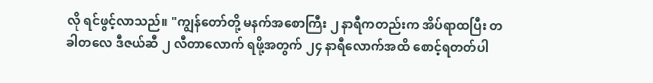လို ရင်ဖွင့်လာသည်။ "ကျွန်တော်တို့ မနက်အစောကြီး ၂ နာရီကတည်းက အိပ်ရာထပြီး တခါတလေ ဒီဇယ်ဆီ ၂ လီတာလောက် ရဖို့အတွက် ၂၄ နာရီလောက်အထိ စောင့်ရတတ်ပါ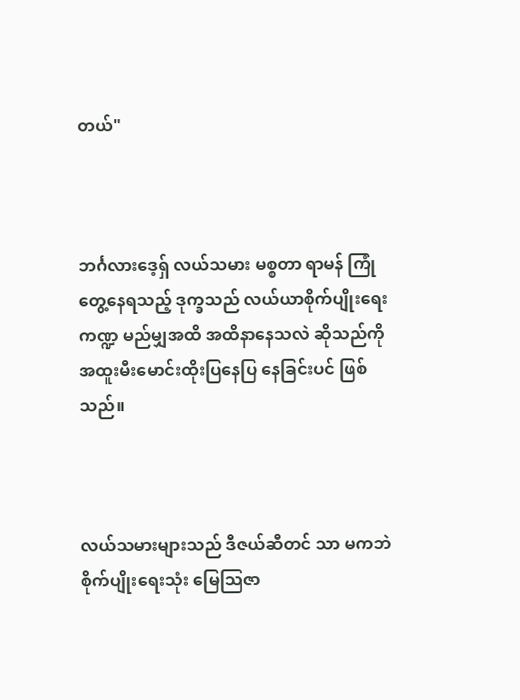တယ်"



ဘင်္ဂလားဒေ့ရှ် လယ်သမား မစ္စတာ ရာမန် ကြုံတွေ့နေရသည့် ဒုက္ခသည် လယ်ယာစိုက်ပျိုးရေးကဏ္ဍ မည်မျှအထိ အထိနာနေသလဲ ဆိုသည်ကို အထူးမီးမောင်းထိုးပြနေပြ နေခြင်းပင် ဖြစ်သည်။



လယ်သမားများသည် ဒီဇယ်ဆီတင် သာ မကဘဲ စိုက်ပျိုးရေးသုံး မြေသြဇာ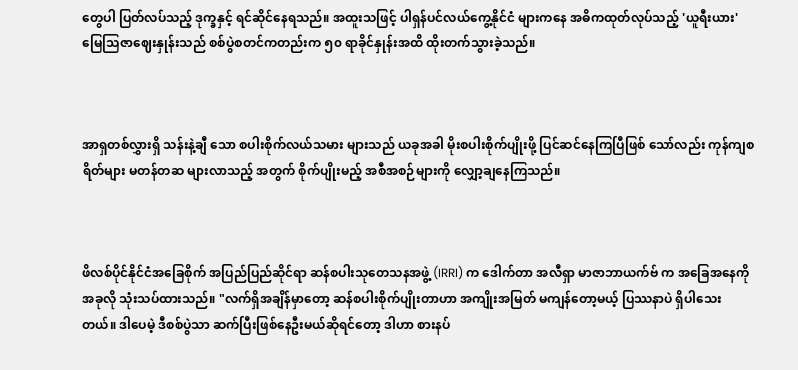တွေပါ ပြတ်လပ်သည့် ဒုက္ခနှင့် ရင်ဆိုင်နေရသည်။ အထူးသဖြင့် ပါရှန်ပင်လယ်ကွေ့နိုင်ငံ များကနေ အဓိကထုတ်လုပ်သည့် 'ယူရီးယား' မြေသြဇာဈေးနှုန်းသည် စစ်ပွဲစတင်ကတည်းက ၅၀ ရာခိုင်နှုန်းအထိ ထိုးတက်သွားခဲ့သည်။



အာရှတစ်လွှားရှိ သန်းနဲ့ချီ သော စပါးစိုက်လယ်သမား များသည် ယခုအခါ မိုးစပါးစိုက်ပျိုးဖို့ ပြင်ဆင်နေကြပြီဖြစ် သော်လည်း ကုန်ကျစရိတ်များ မတန်တဆ များလာသည့် အတွက် စိုက်ပျိုးမည့် အစီအစဉ်များကို လျှော့ချနေကြသည်။



ဖိလစ်ပိုင်နိုင်ငံအခြေစိုက် အပြည်ပြည်ဆိုင်ရာ ဆန်စပါးသုတေသနအဖွဲ့ (IRRI) က ဒေါက်တာ အလီရှာ မာဇာဘာယက်ဗ် က အခြေအနေကို အခုလို သုံးသပ်ထားသည်။ "လက်ရှိအချိန်မှာတော့ ဆန်စပါးစိုက်ပျိုးတာဟာ အကျိုးအမြတ် မကျန်တော့မယ့် ပြဿနာပဲ ရှိပါသေးတယ်။ ဒါပေမဲ့ ဒီစစ်ပွဲသာ ဆက်ပြီးဖြစ်နေဦးမယ်ဆိုရင်တော့ ဒါဟာ စားနပ်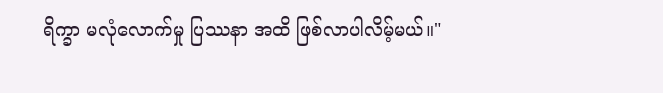ရိက္ခာ မလုံလောက်မှု ပြဿနာ အထိ ဖြစ်လာပါလိမ့်မယ်။"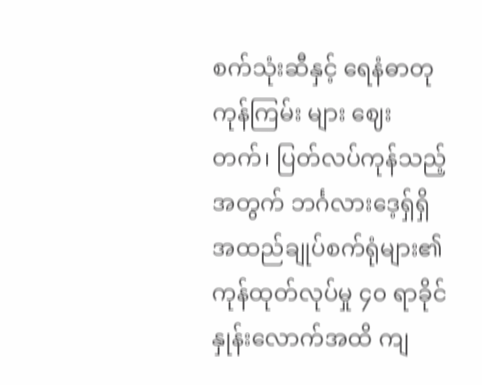စက်သုံးဆီနှင့် ရေနံဓာတုကုန်ကြမ်း များ ဈေးတက်၊ ပြတ်လပ်ကုန်သည့် အတွက် ဘင်္ဂလားဒေ့ရှ်ရှိ အထည်ချုပ်စက်ရုံများ၏ ကုန်ထုတ်လုပ်မှု ၄၀ ရာခိုင်နှုန်းလောက်အထိ ကျ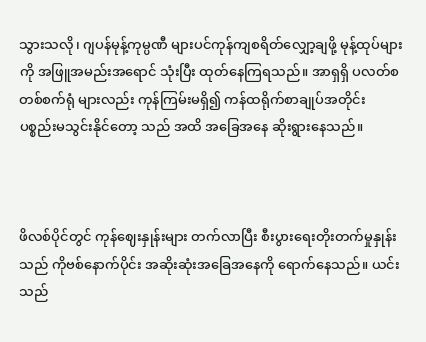သွားသလို၊ ဂျပန်မုန့်ကုမ္ပဏီ များပင်ကုန်ကျစရိတ်လျှော့ချဖို့ မုန့်ထုပ်များကို အဖြူအမည်းအရောင် သုံးပြီး ထုတ်နေကြရသည်။ အာရှရှိ ပလတ်စတစ်စက်ရုံ များလည်း ကုန်ကြမ်းမရှိ၍ ကန်ထရိုက်စာချုပ်အတိုင်း ပစ္စည်းမသွင်းနိုင်တော့ သည် အထိ အခြေအနေ ဆိုးရွားနေသည်။



ဖိလစ်ပိုင်တွင် ကုန်ဈေးနှုန်းများ တက်လာပြီး စီးပွားရေးတိုးတက်မှုနှုန်း သည် ကိုဗစ်နောက်ပိုင်း အဆိုးဆုံးအခြေအနေကို ရောက်နေသည်။ ယင်းသည်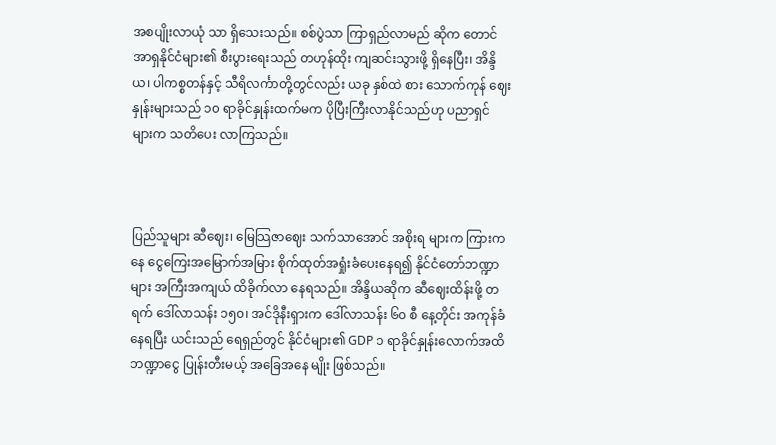အစပျိုးလာယုံ သာ ရှိသေးသည်။ စစ်ပွဲသာ ကြာရှည်လာမည် ဆိုက တောင်အာရှနိုင်ငံများ၏ စီးပွားရေးသည် တဟုန်ထိုး ကျဆင်းသွားဖို့ ရှိနေပြီး၊ အိန္ဒိယ၊ ပါကစ္စတန်နှင့် သီရိလင်္ကာတို့တွင်လည်း ယခု နှစ်ထဲ စား‌ သောက်ကုန် ဈေးနှုန်းများသည် ၁၀ ရာခိုင်နှုန်းထက်မက ပိုပြီးကြီးလာနိုင်သည်ဟု ပညာရှင် များက သတိပေး လာကြသည်။



ပြည်သူများ ဆီဈေး၊ မြေသြဇာဈေး သက်သာအောင် အစိုးရ များက ကြားကနေ ငွေကြေးအမြောက်အမြား စိုက်ထုတ်အရှုံးခံပေးနေရ၍ နိုင်ငံတော်ဘဏ္ဍာ များ အကြီးအကျယ် ထိခိုက်လာ‌ နေရသည်။ အိန္ဒိယဆိုက ဆီဈေးထိန်းဖို့ တရက် ဒေါ်လာသန်း ၁၅၀၊ အင်ဒိုနီးရှားက ဒေါ်လာသန်း ၆၀ စီ နေ့တိုင်း အကုန်ခံနေရပြီး ယင်းသည် ရေရှည်တွင် နိုင်ငံများ၏ GDP ၁ ရာခိုင်နှုန်းလောက်အထိ ဘဏ္ဍာငွေ ပြုန်းတီးမယ့် အခြေအနေ မျိုး ဖြစ်သည်။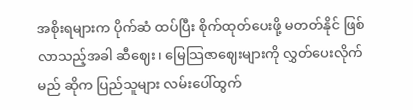အစိုးရများက ပိုက်ဆံ ထပ်ပြီး စိုက်ထုတ်ပေးဖို့ မတတ်နိုင် ဖြစ်လာသည့်အခါ ဆီဈေး၊ မြေသြဇာဈေးများကို လွှတ်ပေးလိုက်မည် ဆိုက ပြည်သူများ လမ်းပေါ်ထွက်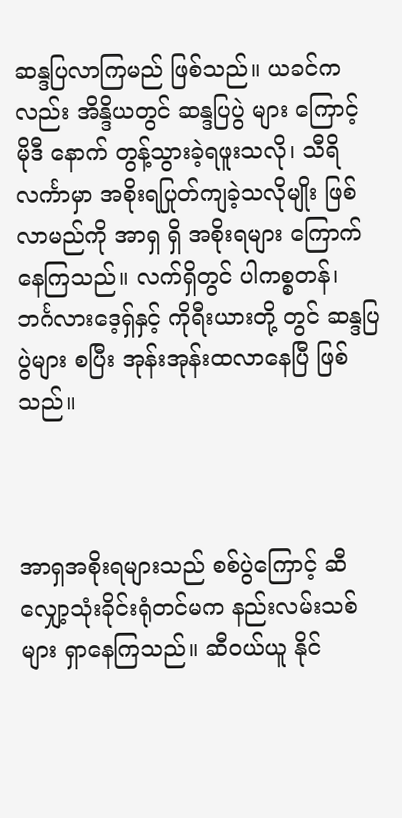ဆန္ဒပြလာကြမည် ဖြစ်သည်။ ယခင်ကလည်း အိန္ဒိယတွင် ဆန္ဒပြပွဲ များ ကြောင့် မိုဒီ နောက် တွန့်သွားခဲ့ရဖူးသလို၊ သီရိလင်္ကာမှာ အစိုးရပြုတ်ကျခဲ့သလိုမျိုး ဖြစ်လာမည်ကို အာရှ ရှိ အစိုးရများ ကြောက်နေကြသည်။ လက်ရှိတွင် ပါကစ္စတန်၊ ဘင်္ဂလားဒေ့ရှ်နှင့် ကိုရီးယားတို့ တွင် ဆန္ဒပြပွဲများ စပြီး အုန်းအုန်းထလာနေပြီ ဖြစ်သည်။



အာရှအစိုးရများသည် စစ်ပွဲကြောင့် ဆီလျှော့သုံးခိုင်းရုံတင်မက နည်းလမ်းသစ်များ ရှာနေကြသည်။ ဆီဝယ်ယူ နိုင်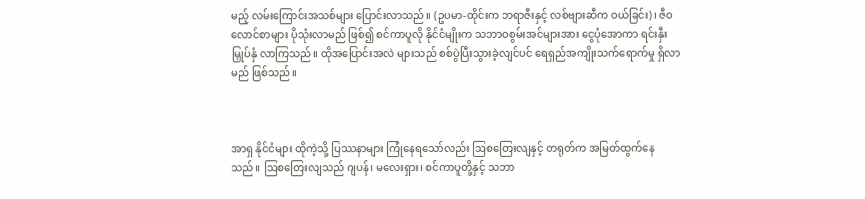မည့် လမ်းကြောင်းအသစ်များ ပြောင်းလာသည်။ (ဥပမာ-ထိုင်းက ဘရာဇီးနှင့် လစ်ဗျားဆီက ဝယ်ခြင်း)၊ ဇီဝလောင်စာများ ပိုသုံးလာမည် ဖြစ်၍ စင်ကာပူလို နိုင်ငံမျိုးက သဘာဝစွမ်းအင်များအား ငွေပုံအောကာ ရင်းနှီးမြှုပ်နှံ လာကြသည်။ ထိုအပြောင်းအလဲ များသည် စစ်ပွဲပြီးသွားခဲ့လျင်ပင် ရေရှည်အကျိုးသက်ရောက်မှု ရှိလာမည် ဖြစ်သည်။



အာရှ နိုင်ငံများ ထိုကဲ့သို့ ပြဿနာများ ကြုံနေရသော်လည်း ဩစတြေးလျနှင့် တရုတ်က အမြတ်ထွက်နေသည်။ ဩစတြေးလျသည် ဂျပန်၊ မလေးရှား၊ စင်ကာပူတို့နှင့် သဘာ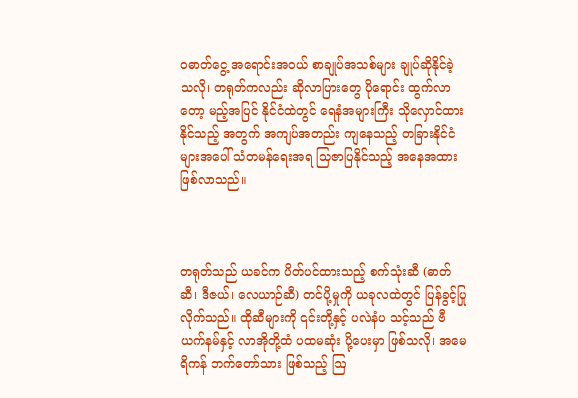ဝဓာတ်ငွေ့ အရောင်းအဝယ် စာချုပ်အသစ်များ ချုပ်ဆိုနိုင်ခဲ့ သလို၊ တရုတ်ကလည်း ဆိုလာပြားတွေ ပိုရောင်း ထွက်လာတော့ မည့်အပြင် နိုင်ငံထဲတွင် ရေနံအများကြီး သိုလှောင်ထားနိုင်သည့် အတွက် အကျပ်အတည်း ကျနေသည့် တခြားနိုင်ငံ များအပေါ် သံတမန်ရေးအရ သြဇာပြနိုင်သည့် အနေအထား ဖြစ်လာသည်။



တရုတ်သည် ယခင်က ပိတ်ပင်ထားသည့် စက်သုံးဆီ (ဓာတ်ဆီ၊ ဒီဇယ်၊ လေယာဉ်ဆီ) တင်ပို့မှုကို ယခုလထဲတွင် ပြန်ခွင့်ပြုလိုက်သည်။ ထိုဆီများကို ၎င်းတို့နှင့် ပလဲနံပ သင့်သည် ဗီယက်နမ်နှင့် လာအိုတို့ထံ ပထမဆုံး ပို့ပေးမှာ ဖြစ်သလို၊ အမေရိကန် ဘက်တော်သား ဖြစ်သည့် ဩ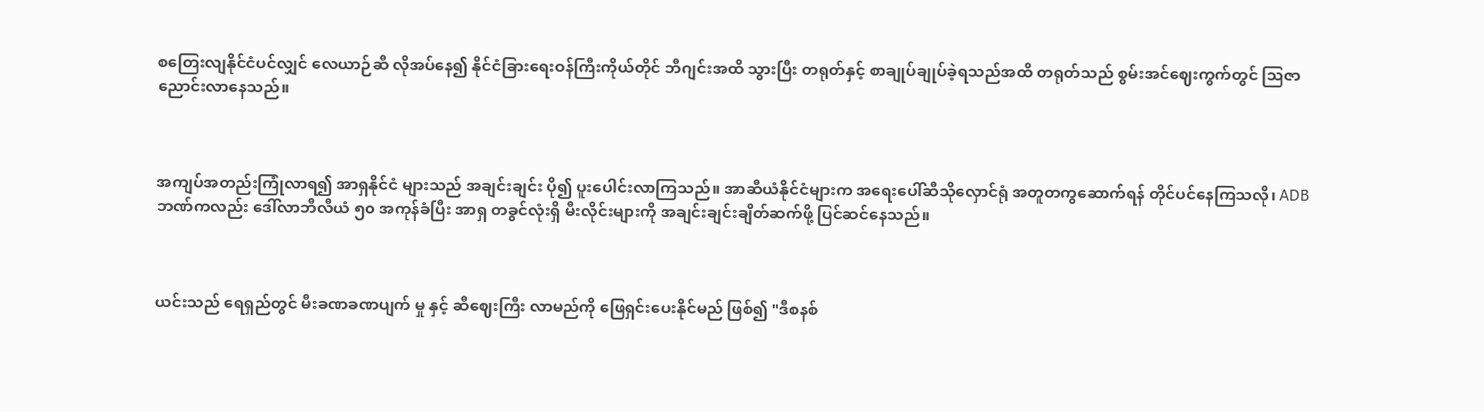စတြေးလျနိုင်ငံပင်လျှင် လေယာဉ်ဆီ လိုအပ်နေ၍ နိုင်ငံခြားရေးဝန်ကြီးကိုယ်တိုင် ဘီဂျင်းအထိ သွားပြီး တရုတ်နှင့် စာချုပ်ချုပ်ခဲ့ရသည်အထိ တရုတ်သည် စွမ်းအင်ဈေးကွက်တွင် သြဇာ ညောင်းလာနေသည်။



အကျပ်အတည်းကြုံလာရ၍ အာရှနိုင်ငံ များသည် အချင်းချင်း ပို၍ ပူးပေါင်းလာကြသည်။ အာဆီယံနိုင်ငံများက အရေးပေါ်ဆီသိုလှောင်ရုံ အတူတကွဆောက်ရန် တိုင်ပင်နေကြသလို၊ ADB ဘဏ်ကလည်း ဒေါ်လာဘီလီယံ ၅၀ အကုန်ခံပြီး အာရှ တခွင်လုံးရှိ မီးလိုင်းများကို အချင်းချင်းချိတ်ဆက်ဖို့ ပြင်ဆင်နေသည်။



ယင်းသည် ရေရှည်တွင် မီးခဏခဏပျက် မှု နှင့် ဆီဈေးကြီး လာမည်ကို ဖြေရှင်းပေးနိုင်မည် ဖြစ်၍ "ဒီစနစ်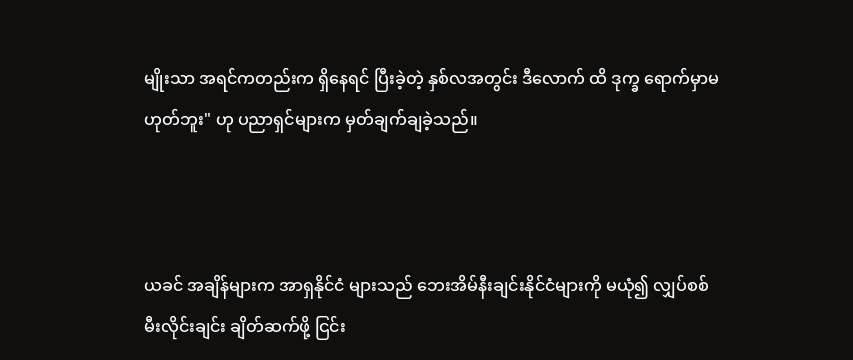မျိုးသာ အရင်ကတည်းက ရှိနေရင် ပြီးခဲ့တဲ့ နှစ်လအတွင်း ဒီလောက် ထိ ဒုက္ခ ရောက်မှာမဟုတ်ဘူး" ဟု ပညာရှင်များက မှတ်ချက်ချခဲ့သည်။



ယခင် အချိန်များက အာရှနိုင်ငံ များသည် ဘေးအိမ်နီးချင်းနိုင်ငံများကို မယုံ၍ လျှပ်စစ်မီးလိုင်းချင်း ချိတ်ဆက်ဖို့ ငြင်း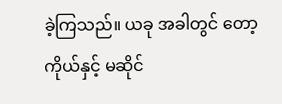ခဲ့ကြသည်။ ယခု အခါတွင် တော့ ကိုယ်နှင့် မဆိုင်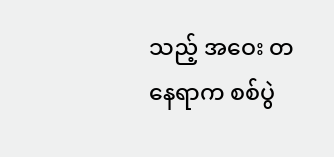သည့် အဝေး တနေရာက စစ်ပွဲ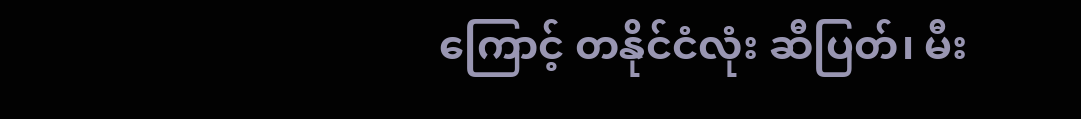ကြောင့် တနိုင်ငံလုံး ဆီပြတ်၊ မီး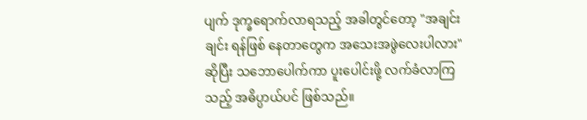ပျက် ဒုက္ခရောက်လာရသည့် အခါတွင်တော့ "အချင်းချင်း ရန်ဖြစ် နေတာတွေက အသေးအဖွဲလေးပါလား" ဆိုပြီး သဘောပေါက်ကာ ပူးပေါင်းဖို့ လက်ခံလာကြသည့် အဓိပ္ပာယ်ပင် ဖြစ်သည်။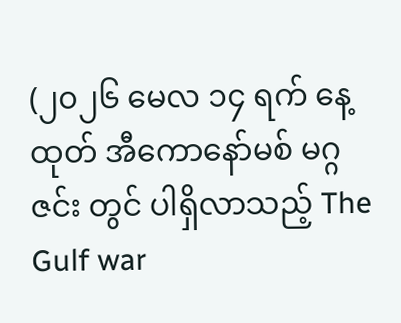(၂၀၂၆ မေလ ၁၄ ရက် နေ့ ထုတ် အီကောနော်မစ် မဂ္ဂဇင်း တွင် ပါရှိလာသည့် The Gulf war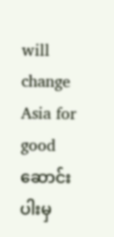will change Asia for good ဆောင်းပါးမှ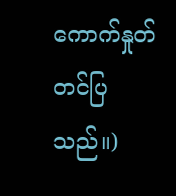ကောက်နှုတ် တင်ပြသည်။)